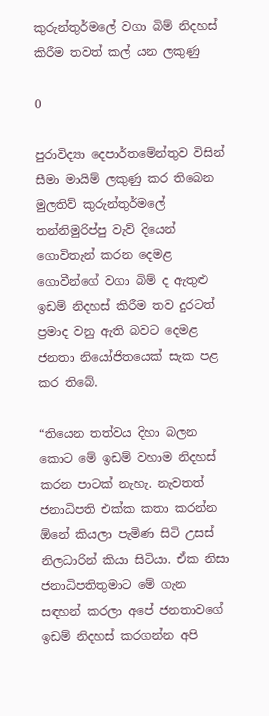කුරුන්තුර්මලේ වගා බිම් නිදහස් කිරීම තවත් කල් යන ලකුණු

0

පුරාවිද්‍යා දෙපාර්තමේන්තුව විසින් සීමා මායිම් ලකුණු කර තිබෙන මුලතිව් කුරුන්තුර්මලේ තන්නිමුරිප්පු වැව් දියෙන් ගොවිතැන් කරන දෙමළ ගොවීන්ගේ වගා බිම් ද ඇතුළු ඉඩම් නිදහස් කිරීම තව දුරටත් ප්‍රමාද වනු ඇති බවට දෙමළ ජනතා නියෝජිතයෙක් සැක පළ කර තිබේ.

“තියෙන තත්වය දිහා බලන කොට මේ ඉඩම් වහාම නිදහස් කරන පාටක් නැහැ. නැවතත් ජනාධිපති එක්ක කතා කරන්න ඕනේ කියලා පැමිණ සිටි උසස් නිලධාරින් කියා සිටියා. ඒක නිසා ජනාධිපතිතුමාට මේ ගැන සඳහන් කරලා අපේ ජනතාවගේ ඉඩම් නිදහස් කරගන්න අපි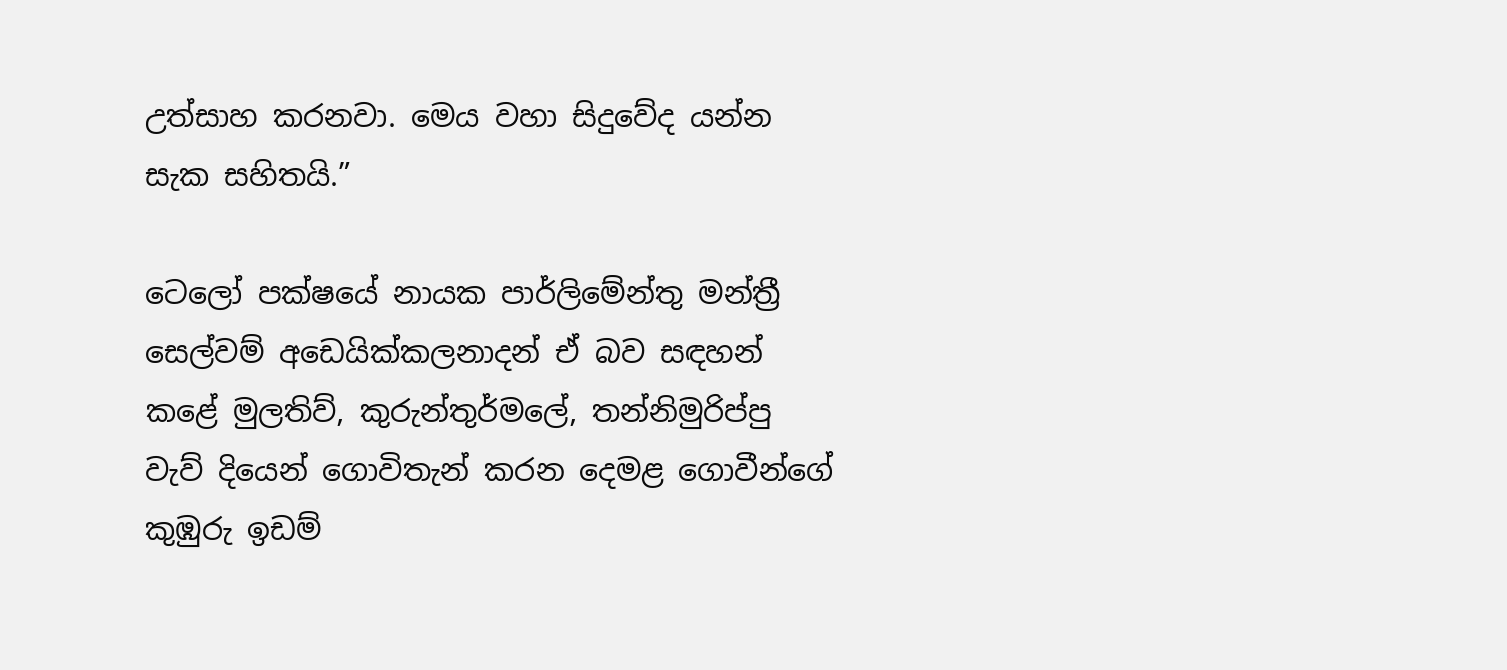උත්සාහ කරනවා. මෙය වහා සිදුවේද යන්න සැක සහිතයි.”

ටෙලෝ පක්ෂයේ නායක පාර්ලිමේන්තු මන්ත්‍රී සෙල්වම් අඩෙයික්කලනාදන් ඒ බව සඳහන් කළේ මුලතිව්, කුරුන්තුර්මලේ, තන්නිමුරිප්පු වැව් දියෙන් ගොවිතැන් කරන දෙමළ ගොවීන්ගේ කුඹුරු ඉඩම්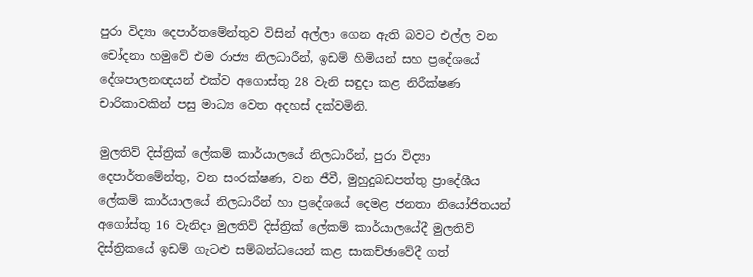පුරා විද්‍යා දෙපාර්තමේන්තුව විසින් අල්ලා ගෙන ඇති බවට එල්ල වන චෝදනා හමුවේ එම රාජ්‍ය නිලධාරීන්, ඉඩම් හිමියන් සහ ප්‍රදේශයේ දේශපාලනඥයන් එක්ව අගොස්තු 28 වැනි සඳුදා කළ නිරීක්ෂණ චාරිකාවකින් පසු මාධ්‍ය වෙත අදහස් දක්වමිනි.

මුලතිව් දිස්ත්‍රික් ලේකම් කාර්යාලයේ නිලධාරීන්, පුරා විද්‍යා දෙපාර්තමේන්තු, වන සංරක්ෂණ, වන ජීවී, මුහුදුබඩපත්තු ප්‍රාදේශීය ලේකම් කාර්යාලයේ නිලධාරීන් හා ප්‍රදේශයේ දෙමළ ජනතා නියෝජිතයන් අගෝස්තු 16 වැනිදා මුලතිව් දිස්ත්‍රික් ලේකම් කාර්යාලයේදී මුලතිව් දිස්ත්‍රිකයේ ඉඩම් ගැටළු සම්බන්ධයෙන් කළ සාකච්ඡාවේදී ගත්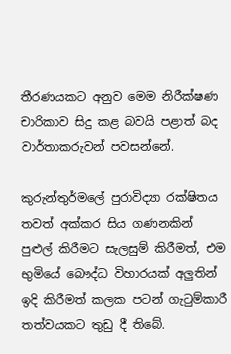තීරණයකට අනුව මෙම නිරීක්ෂණ චාරිකාව සිදු කළ බවයි පළාත් බද වාර්තාකරුවන් පවසන්නේ.

කුරුන්තුර්මලේ පුරාවිද්‍යා රක්ෂිතය තවත් අක්කර සිය ගණනකින් පුළුල් කිරීමට සැලසුම් කිරීමත්, එම භුමියේ බෞද්ධ විහාරයක් අලුතින් ඉදි කිරීමත් කලක පටන් ගැටුම්කාරී තත්වයකට තුඩු දී තිබේ.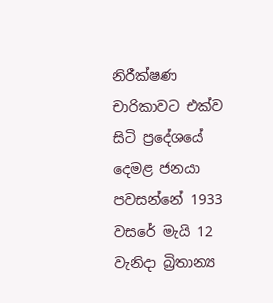නිරීක්ෂණ චාරිකාවට එක්ව සිටි ප්‍රදේශයේ දෙමළ ජනයා පවසන්නේ 1933 වසරේ මැයි 12 වැනිදා බ්‍රිතාන්‍ය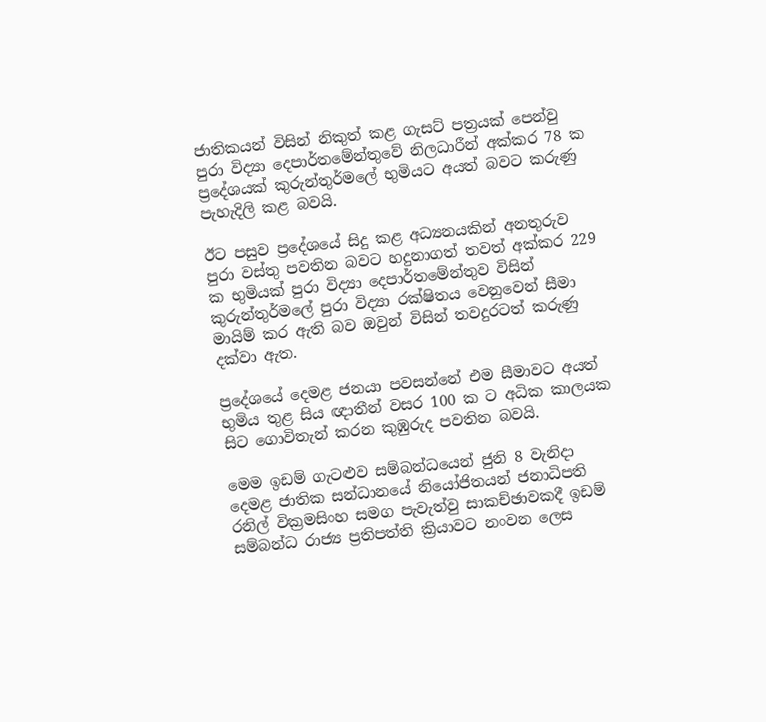ජාතිකයන් විසින් නිකුත් කළ ගැසට් පත්‍රයක් පෙන්වු පුරා විද්‍යා දෙපාර්තමේන්තුවේ නිලධාරීන් අක්කර 78 ක ප්‍රදේශයක් කුරුන්තුර්මලේ භුමියට අයත් බවට කරුණු පැහැදිලි කළ බවයි.

ඊට පසුව ප්‍රදේශයේ සිදු කළ අධ්‍යනයකින් අනතුරුව පුරා වස්තු පවතින බවට හදුනාගත් තවත් අක්කර 229 ක භුමියක් පුරා විද්‍යා දෙපාර්තමේන්තුව විසින් කුරුන්තුර්මලේ පුරා විද්‍යා රක්ෂිතය වෙනුවෙන් සීමා මායිම් කර ඇති බව ඔවුන් විසින් තවදුරටත් කරුණු දක්වා ඇත.

ප්‍රදේශයේ දෙමළ ජනයා පවසන්නේ එම සීමාවට අයත් භුමිය තුළ සිය ඥාතීන් වසර 100 ක ට අධික කාලයක සිට ගොවිතැන් කරන කුඹුරුද පවතින බවයි.

මෙම ඉඩම් ගැටළුව සම්බන්ධයෙන් ජුනි 8 වැනිදා දෙමළ ජාතික සන්ධානයේ නියෝජිතයන් ජනාධිපති රනිල් වික්‍රමසිංහ සමග පැවැත්වු සාකච්ඡාවකදී ඉඩම් සම්බන්ධ රාජ්‍ය ප්‍රතිපත්ති ක්‍රියාවට නංවන ලෙස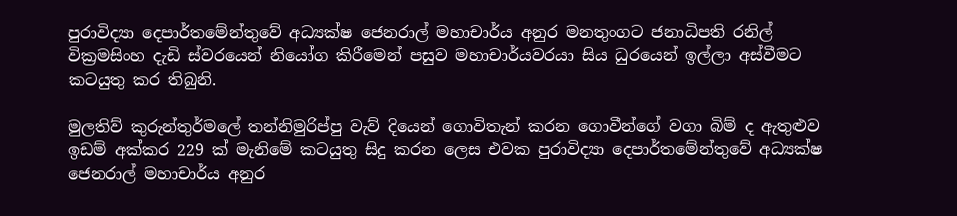පුරාවිද්‍යා දෙපාර්තමේන්තුවේ අධ්‍යක්ෂ ජෙනරාල් මහාචාර්ය අනුර මනතුංගට ජනාධිපති රනිල් වික්‍රමසිංහ දැඩි ස්වරයෙන් නියෝග කිරීමෙන් පසුව මහාචාර්යවරයා සිය ධුරයෙන් ඉල්ලා අස්වීමට කටයුතු කර තිබුනි.

මුලතිව් කුරුන්තුර්මලේ තන්නිමුරිප්පු වැව් දියෙන් ගොවිතැන් කරන ගොවීන්ගේ වගා බිම් ද ඇතුළුව ඉඩම් අක්කර 229 ක් මැනිමේ කටයුතු සිදු කරන ලෙස එවක පුරාවිද්‍යා දෙපාර්තමේන්තුවේ අධ්‍යක්ෂ ජෙනරාල් මහාචාර්ය අනුර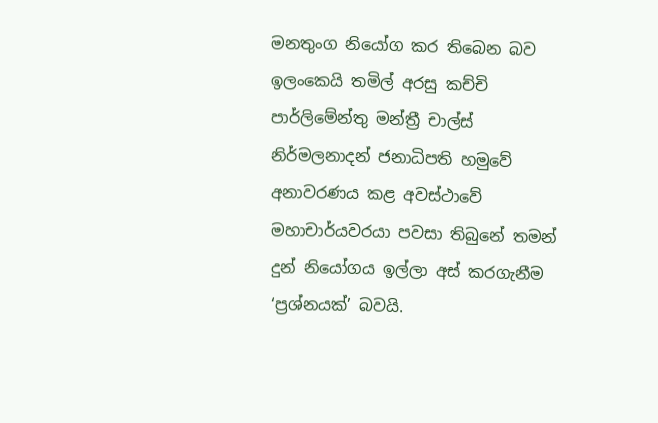මනතුංග නියෝග කර තිබෙන බව ඉලංකෙයි තමිල් අරසු කච්චි පාර්ලිමේන්තු මන්ත්‍රී චාල්ස් නිර්මලනාදන් ජනාධිපති හමුවේ අනාවරණය කළ අවස්ථාවේ මහාචාර්යවරයා පවසා තිබුනේ තමන් දුන් නියෝගය ඉල්ලා අස් කරගැනීම ‘ප්‍රශ්නයක්’ බවයි.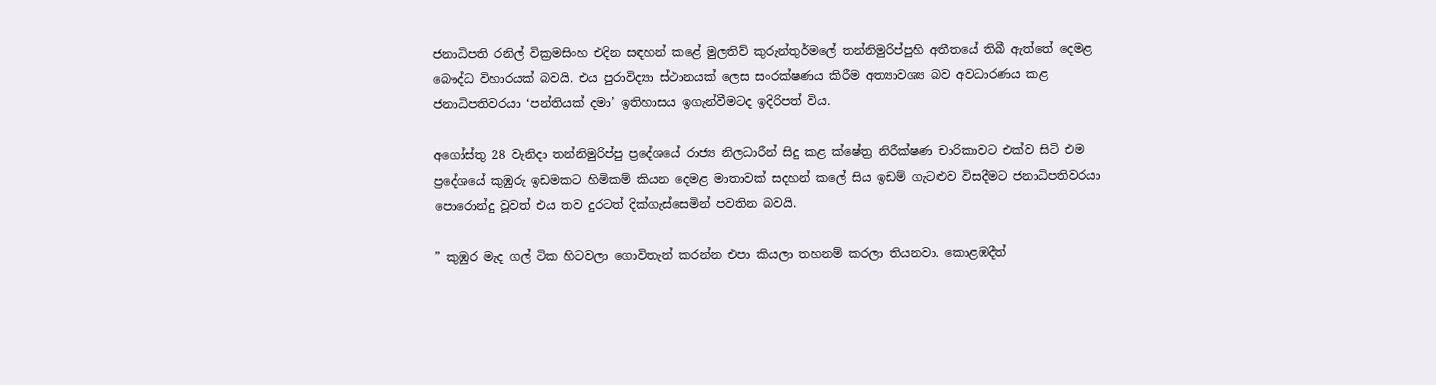ජනාධිපති රනිල් වික්‍රමසිංහ එදින සඳහන් කළේ මුලතිව් කුරුන්තුර්මලේ තන්නිමුරිප්පුහි අතීතයේ තිබී ඇත්තේ දෙමළ බෞද්ධ විහාරයක් බවයි. එය පුරාවිද්‍යා ස්ථානයක් ලෙස සංරක්ෂණය කිරීම අත්‍යාවශ්‍ය බව අවධාරණය කළ ජනාධිපතිවරයා ‘පන්තියක් දමා’ ඉතිහාසය ඉගැන්වීමටද ඉදිරිපත් විය.

අගෝස්තු 28 වැනිදා තන්නිමුරිප්පු ප්‍රදේශයේ රාජ්‍ය නිලධාරීන් සිදු කළ ක්ෂේත්‍ර නිරීක්ෂණ චාරිකාවට එක්ව සිටි එම ප්‍රදේශයේ කුඹුරු ඉඩමකට හිමිකම් කියන දෙමළ මාතාවක් සදහන් කලේ සිය ඉඩම් ගැටළුව විසදීමට ජනාධිපතිවරයා පොරොන්දු වූවත් එය තව දුරටත් දික්ගැස්සෙමින් පවතින බවයි.

” කුඹුර මැද ගල් ටික හිටවලා ගොවිතැන් කරන්න එපා කියලා තහනම් කරලා තියනවා. කොළඹදීත්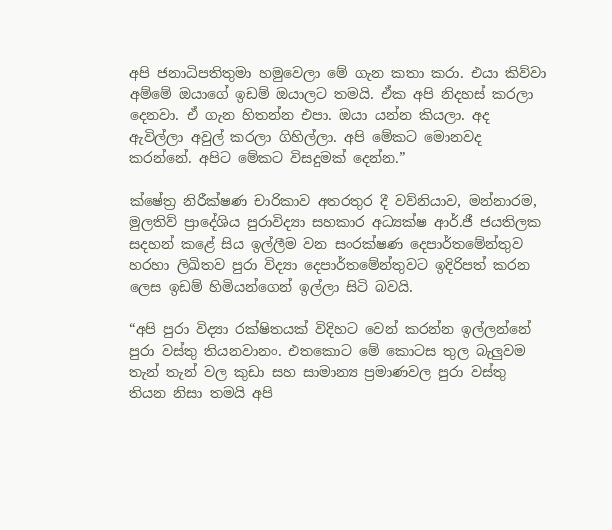අපි ජනාධිපතිතුමා හමුවෙලා මේ ගැන කතා කරා. එයා කිව්වා අම්මේ ඔයාගේ ඉඩම් ඔයාලට තමයි. ඒක අපි නිදහස් කරලා දෙනවා. ඒ ගැන හිතන්න එපා. ඔයා යන්න කියලා. අද ඇවිල්ලා අවුල් කරලා ගිහිල්ලා. අපි මේකට මොනවද කරන්නේ. අපිට මේකට විසදුමක් දෙන්න.”

ක්ෂේත්‍ර නිරීක්ෂණ චාරිකාව අතරතුර දී වව්නියාව, මන්නාරම, මුලතිව් ප්‍රාදේශිය පුරාවිද්‍යා සහකාර අධ්‍යක්ෂ ආර්.ජී ජයතිලක සදහන් කළේ සිය ඉල්ලීම වන සංරක්ෂණ දෙපාර්තමේන්තුව හරහා ලිඛිතව පුරා විද්‍යා දෙපාර්තමේන්තුවට ඉදිරිපත් කරන ලෙස ඉඩම් හිමියන්ගෙන් ඉල්ලා සිටි බවයි.

“අපි පුරා විද්‍යා රක්ෂිතයක් විදිහට වෙන් කරන්න ඉල්ලන්නේ පුරා වස්තු තියනවානං. එතකොට මේ කොටස තුල බැලුවම තැන් තැන් වල කුඩා සහ සාමාන්‍ය ප්‍රමාණවල පුරා වස්තු තියන නිසා තමයි අපි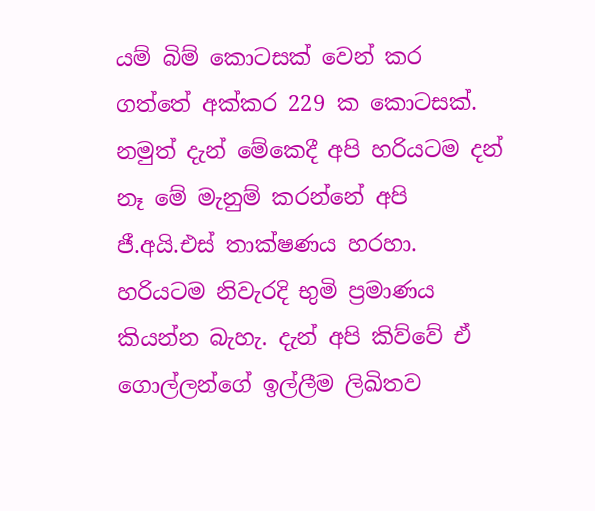යම් බිම් කොටසක් වෙන් කර ගත්තේ අක්කර 229 ක කොටසක්. නමුත් දැන් මේකෙදී අපි හරියටම දන් නෑ මේ මැනුම් කරන්නේ අපි ජී.අයි.එස් තාක්ෂණය හරහා. හරියටම නිවැරදි භුමි ප්‍රමාණය කියන්න බැහැ. දැන් අපි කිව්වේ ඒ ගොල්ලන්ගේ ඉල්ලීම ලිඛිතව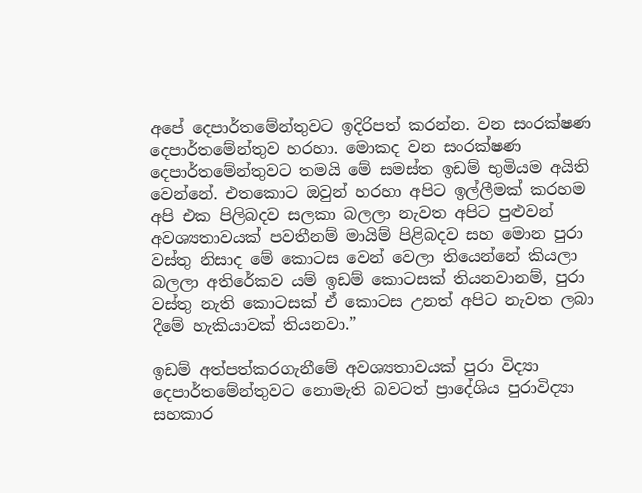අපේ දෙපාර්තමේන්තුවට ඉදිරිපත් කරන්න. වන සංරක්ෂණ දෙපාර්තමේන්තුව හරහා. මොකද වන සංරක්ෂණ දෙපාර්තමේන්තුවට තමයි මේ සමස්ත ඉඩම් භුමියම අයිති වෙන්නේ. එතකොට ඔවුන් හරහා අපිට ඉල්ලීමක් කරහම අපි එක පිලිබදව සලකා බලලා නැවත අපිට පුළුවන් අවශ්‍යතාවයක් පවතීනම් මායිම් පිළිබදව සහ මොන පුරා වස්තු නිසාද මේ කොටස වෙන් වෙලා තියෙන්නේ කියලා බලලා අතිරේකව යම් ඉඩම් කොටසක් තියනවානම්, පුරා වස්තු නැති කොටසක් ඒ කොටස උනත් අපිට නැවත ලබා දීමේ හැකියාවක් තියනවා.”

ඉඩම් අත්පත්කරගැනීමේ අවශ්‍යතාවයක් පුරා විද්‍යා දෙපාර්තමේන්තුවට නොමැති බවටත් ප්‍රාදේශිය පුරාවිද්‍යා සහකාර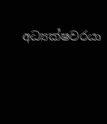අධ්‍යක්ෂවරයා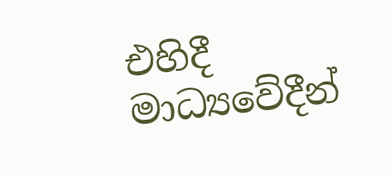එහිදී මාධ්‍යවේදීන්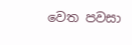වෙත පවසා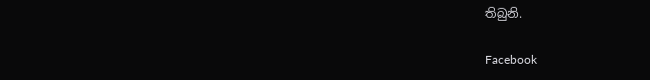තිබුනි.

Facebook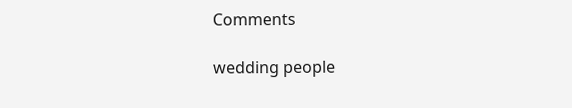Comments

wedding people